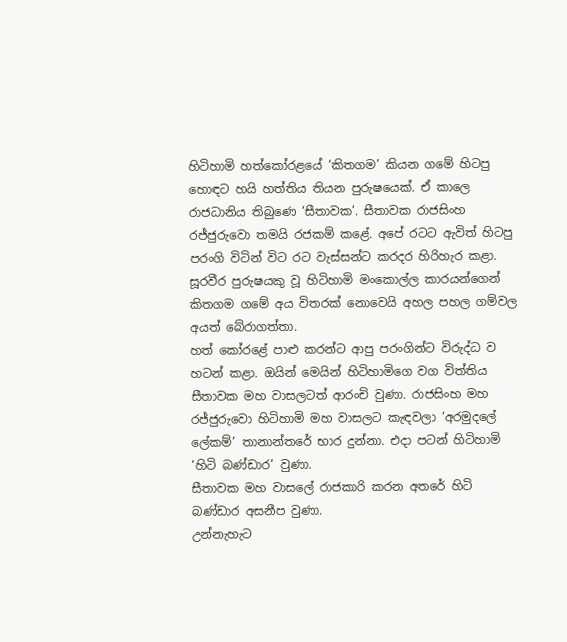හිටිහාමි හත්කෝරළයේ ‘කිතගම’ කියන ගමේ හිටපු හොඳට හයි හත්තිය තියන පුරුෂයෙක්. ඒ කාලෙ රාජධානිය තිබුණෙ ‘සීතාවක’. සීතාවක රාජසිංහ රජ්ජුරුවො තමයි රජකම් කළේ. අපේ රටට ඇවිත් හිටපු පරංගි විටින් විට රට වැස්සන්ට කරදර හිරිහැර කළා. සූරවීර පුරුෂයකු වූ හිටිහාමි මංකොල්ල කාරයන්ගෙන් කිතගම ගමේ අය විතරක් නොවෙයි අහල පහල ගම්වල අයත් බේරාගත්තා.
හත් කෝරළේ පාළු කරන්ට ආපු පරංගින්ට විරුද්ධ ව හටන් කළා. ඔයින් මෙයින් හිටිහාමිගෙ වග විත්තිය සීතාවක මහ වාසලටත් ආරංචි වුණා. රාජසිංහ මහ රජ්ජුරුවො හිටිහාමි මහ වාසලට කැඳවලා ‘අරමුදලේ ලේකම්’ තානාන්තරේ භාර දුන්නා. එදා පටන් හිටිහාමි ‘හිටි බණ්ඩාර’ වුණා.
සීතාවක මහ වාසලේ රාජකාරි කරන අතරේ හිටි බණ්ඩාර අසනීප වුණා.
උන්නැහැට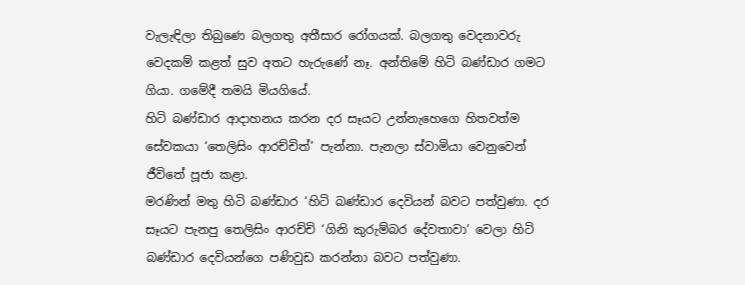වැලැඳිලා තිබුණෙ බලගතු අතීසාර රෝගයක්. බලගතු වෙදනාවරු වෙදකම් කළත් සුව අතට හැරුණේ නෑ. අන්තිමේ හිටි බණ්ඩාර ගමට ගියා. ගමේදී තමයි මියගියේ.
හිටි බණ්ඩාර ආදාහනය කරන දර සෑයට උන්නැහෙගෙ හිතවත්ම සේවකයා ‘තෙලිසිං ආරච්චිත්’ පැන්නා. පැනලා ස්වාමියා වෙනුවෙන් ජීවිතේ පූජා කළා.
මරණින් මතු හිටි බණ්ඩාර ‘හිටි බණ්ඩාර දෙවියන් බවට පත්වුණා. දර සෑයට පැනපු තෙලිසිං ආරච්චි ‘ගිනි කුරුම්බර දේවතාවා’ වෙලා හිටි බණ්ඩාර දෙවියන්ගෙ පණිවුඩ කරන්නා බවට පත්වුණා.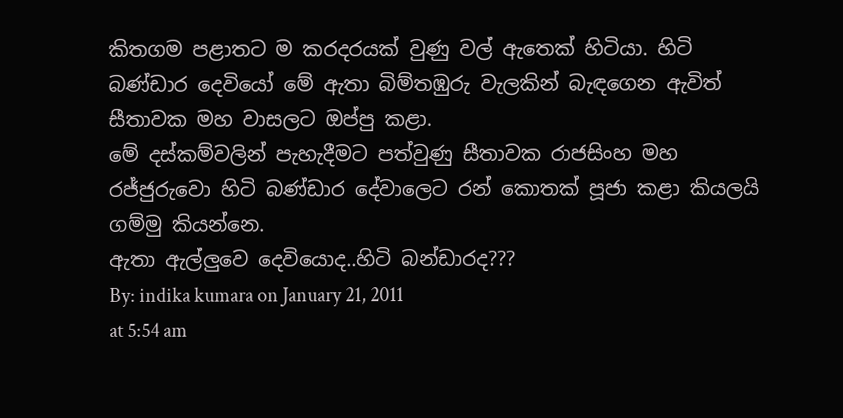කිතගම පළාතට ම කරදරයක් වුණු වල් ඇතෙක් හිටියා. හිටි බණ්ඩාර දෙවියෝ මේ ඇතා බිම්තඹුරු වැලකින් බැඳගෙන ඇවිත් සීතාවක මහ වාසලට ඔප්පු කළා.
මේ දස්කම්වලින් පැහැදීමට පත්වුණු සීතාවක රාජසිංහ මහ රජ්ජුරුවො හිටි බණ්ඩාර දේවාලෙට රන් කොතක් පූජා කළා කියලයි ගම්මු කියන්නෙ.
ඇතා ඇල්ලුවෙ දෙවියොද..හිටි බන්ඩාරද???
By: indika kumara on January 21, 2011
at 5:54 am